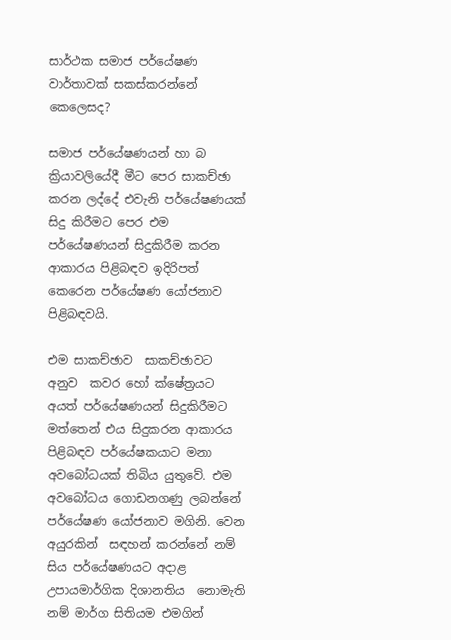සාර්ථක සමාජ පර්යේෂණ වාර්තාවක් සකස්කරන්නේ කෙලෙසද?

සමාජ පර්යේෂණයන් හා බ ක්‍රියාවලියේදී මීට පෙර සාකච්ඡා කරන ලද්දේ එවැනි පර්යේෂණයක් සිදු කිරීමට පෙර එම පර්යේෂණයන් සිදුකිරීම කරන ආකාරය පිළිබඳව ඉදිරිපත් කෙරෙන පර්යේෂණ යෝජනාව පිළිබඳවයි.

එම සාකච්ඡාව  සාකච්ඡාවට අනුව  කවර හෝ ක්ෂේත්‍රයට අයත් පර්යේෂණයන් සිදුකිරීමට මත්තෙන් එය සිදුකරන ආකාරය පිළිබඳව පර්යේෂකයාට මනා අවබෝධයක් තිබිය යුතුවේ. එම අවබෝධය ගොඩනගණු ලබන්නේ පර්යේෂණ යෝජනාව මගිනි. වෙන අයුරකින්  සඳහන් කරන්නේ නම් සිය පර්යේෂණයට අදාළ උපායමාර්ගික දිශානතිය  නොමැති නම් මාර්ග සිතියම එමගින්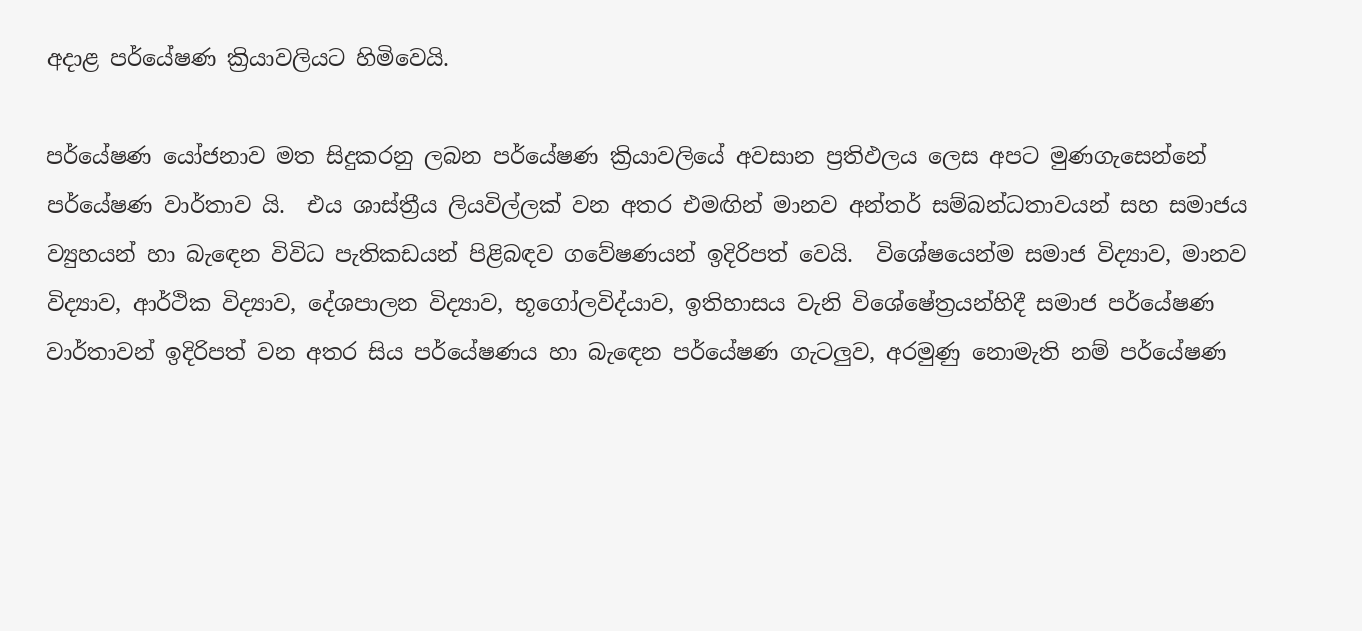අදාළ පර්යේෂණ ක්‍රියාවලියට හිමිවෙයි.

පර්යේෂණ යෝජනාව මත සිදුකරනු ලබන පර්යේෂණ ක්‍රියාවලියේ අවසාන ප්‍රතිඵලය ලෙස අපට මුණගැසෙන්නේ පර්යේෂණ වාර්තාව යි.  එය ශාස්ත්‍රීය ලියවිල්ලක් වන අතර එමඟින් මානව අන්තර් සම්බන්ධතාවයන් සහ සමාජය ව්‍යුහයන් හා බැඳෙන විවිධ පැතිකඩයන් පිළිබඳව ගවේෂණයන් ඉදිරිපත් වෙයි.  විශේෂයෙන්ම සමාජ විද්‍යාව, මානව විද්‍යාව, ආර්ථික විද්‍යාව, දේශපාලන විද්‍යාව, භූගෝලවිද්යාව, ඉතිහාසය වැනි විශේෂේත්‍රයන්හිදී සමාජ පර්යේෂණ වාර්තාවන් ඉදිරිපත් වන අතර සිය පර්යේෂණය හා බැඳෙන පර්යේෂණ ගැටලුව, අරමුණු නොමැති නම් පර්යේෂණ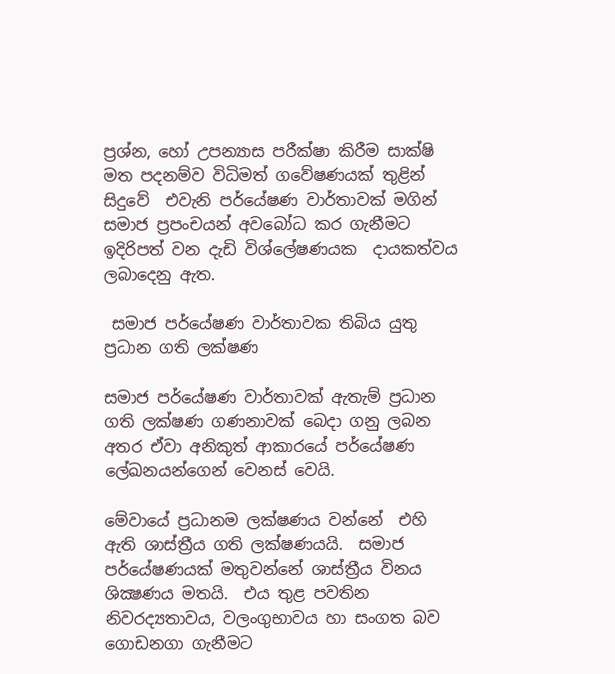ප්‍රශ්න, හෝ උපන්‍යාස පරීක්ෂා කිරීම සාක්ෂි මත පදනම්ව විධිමත් ගවේෂණයක් තුළින් සිදුවේ  එවැනි පර්යේෂණ වාර්තාවක් මගින් සමාජ ප්‍රපංචයන් අවබෝධ කර ගැනීමට ඉදිරිපත් වන දැඩි විශ්ලේෂණයක  දායකත්වය ලබාදෙනු ඇත.

 සමාජ පර්යේෂණ වාර්තාවක තිබිය යුතු ප්‍රධාන ගති ලක්ෂණ

සමාජ පර්යේෂණ වාර්තාවක් ඇතැම් ප්‍රධාන ගති ලක්ෂණ ගණනාවක් බෙදා ගනු ලබන අතර ඒවා අනිකුත් ආකාරයේ පර්යේෂණ ලේඛනයන්ගෙන් වෙනස් වෙයි.

මේවායේ ප්‍රධානම ලක්ෂණය වන්නේ  එහි ඇති ශාස්ත්‍රීය ගති ලක්ෂණයයි.  සමාජ පර්යේෂණයක් මතුවන්නේ ශාස්ත්‍රීය විනය ශික්‍ෂණය මතයි.  එය තුළ පවතින නිවරද්‍යතාවය, වලංගුභාවය හා සංගත බව ගොඩනගා ගැනීමට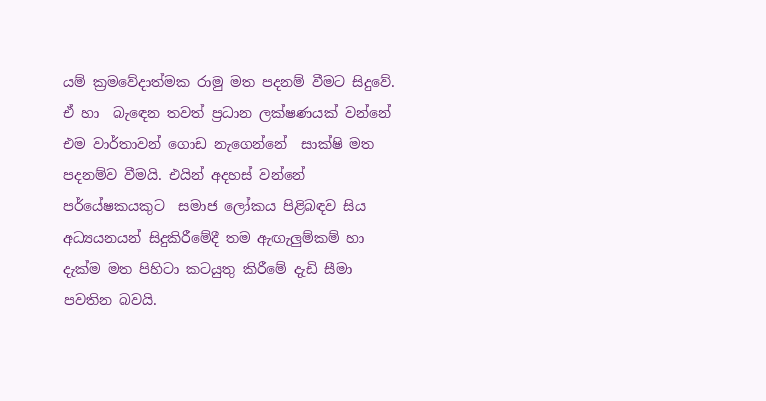යම් ක්‍රමවේදාත්මක රාමු මත පදනම් වීමට සිදුවේ. ඒ හා  බැඳෙන තවත් ප්‍රධාන ලක්ෂණයක් වන්නේ එම වාර්තාවන් ගොඩ නැගෙන්නේ  සාක්ෂි මත පදනම්ව වීමයි. එයින් අදහස් වන්නේ පර්යේෂකයකුට  සමාජ ලෝකය පිළිබඳව සිය අධ්‍යයනයන් සිදුකිරීමේදී තම ඇඟැලුම්කම් හා දැක්ම මත පිහිටා කටයුතු කිරීමේ දැඩි සීමා පවතින බවයි.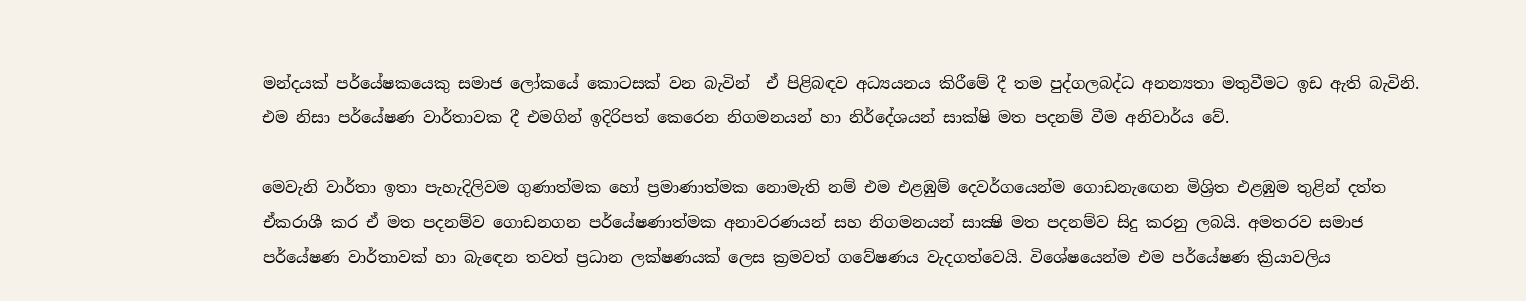මන්දයක් පර්යේෂකයෙකු සමාජ ලෝකයේ කොටසක් වන බැවින්  ඒ පිළිබඳව අධ්‍යයනය කිරීමේ දී තම පුද්ගලබද්ධ අනන්‍යතා මතුවීමට ඉඩ ඇති බැවිනි. එම නිසා පර්යේෂණ වාර්තාවක දී එමගින් ඉදිරිපත් කෙරෙන නිගමනයන් හා නිර්දේශයන් සාක්ෂි මත පදනම් වීම අනිවාර්ය වේ.

මෙවැනි වාර්තා ඉතා පැහැදිලිවම ගුණාත්මක හෝ ප්‍රමාණාත්මක නොමැති නම් එම එළඹුම් දෙවර්ගයෙන්ම ගොඩනැඟෙන මිශ්‍රිත එළඹුම තුළින් දත්ත ඒකරාශී කර ඒ මත පදනම්ව ගොඩනගන පර්යේෂණාත්මක අනාවරණයන් සහ නිගමනයන් සාක්‍ෂි මත පදනම්ව සිදු කරනු ලබයි. අමතරව සමාජ පර්යේෂණ වාර්තාවක් හා බැඳෙන තවත් ප්‍රධාන ලක්ෂණයක් ලෙස ක්‍රමවත් ගවේෂණය වැදගත්වෙයි. විශේෂයෙන්ම එම පර්යේෂණ ක්‍රියාවලිය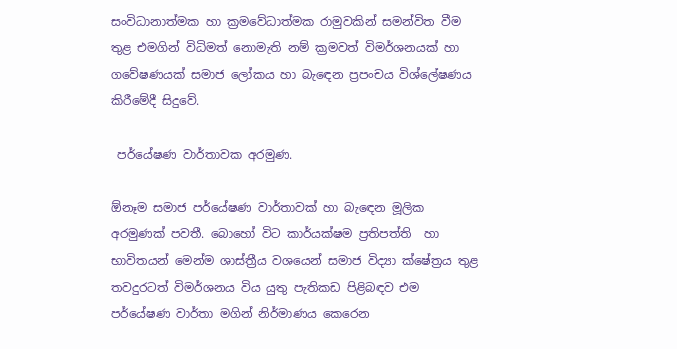සංවිධානාත්මක හා ක්‍රමවේධාත්මක රාමුවකින් සමන්විත වීම තුළ එමගින් විධිමත් නොමැති නම් ක්‍රමවත් විමර්ශනයක් හා ගවේෂණයක් සමාජ ලෝකය හා බැඳෙන ප්‍රපංචය විශ්ලේෂණය කිරීමේදී සිදුවේ.

 පර්යේෂණ වාර්තාවක අරමුණ.

ඕනෑම සමාජ පර්යේෂණ වාර්තාවක් හා බැඳෙන මූලික අරමුණක් පවතී. බොහෝ විට කාර්යක්ෂම ප්‍රතිපත්ති  හා භාවිතයන් මෙන්ම ශාස්ත්‍රීය වශයෙන් සමාජ විද්‍යා ක්ෂේත්‍රය තුළ තවදුරටත් විමර්ශනය විය යුතු පැතිකඩ පිළිබඳව එම පර්යේෂණ වාර්තා මගින් නිර්මාණය කෙරෙන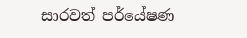සාරවත් පර්යේෂණ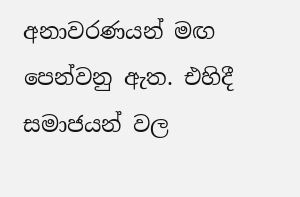අනාවරණයන් මඟ පෙන්වනු ඇත. එහිදී සමාජයන් වල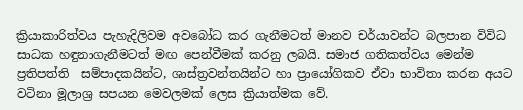ක්‍රියාකාරිත්වය පැහැදිලිවම අවබෝධ කර ගැනීමටත් මානව චර්යාවන්ට බලපාන විවිධ සාධක හඳුනාගැනීමටත් මඟ පෙන්වීමක් කරනු ලබයි. සමාජ ගතිකත්වය මෙන්ම ප්‍රතිපත්ති  සම්පාදකයින්ට, ශාස්ත්‍රවන්තයින්ට හා ප්‍රායෝගිකව ඒවා භාවිතා කරන අයට වටිනා මූලාශ්‍ර සපයන මෙවලමක් ලෙස ක්‍රියාත්මක වේ.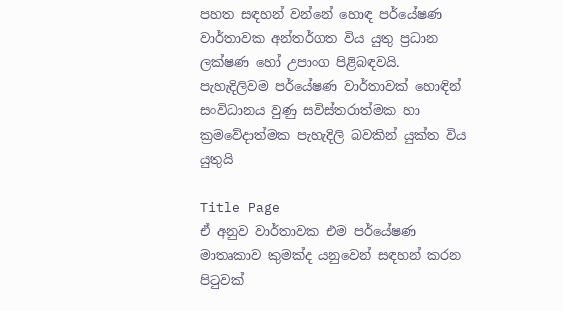පහත සඳහන් වන්නේ හොඳ පර්යේෂණ වාර්තාවක අන්තර්ගත විය යුතු ප්‍රධාන ලක්ෂණ හෝ උපාංග පිළිබඳවයි.
පැහැදිලිවම පර්යේෂණ වාර්තාවක් හොඳින් සංවිධානය වුණු සවිස්තරාත්මක හා ක්‍රමවේදාත්මක පැහැදිලි බවකින් යුක්ත විය යුතුයි

Title Page
ඒ අනුව වාර්තාවක එම පර්යේෂණ මාතෘකාව කුමක්ද යනුවෙන් සඳහන් කරන පිටුවක්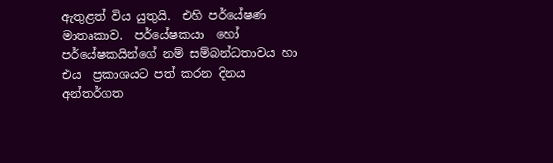ඇතුළත් විය යුතුයි.  එහි පර්යේෂණ මාතෘකාව.  පර්යේෂකයා  හෝ පර්යේෂකයින්ගේ නම් සම්බන්ධතාවය හා එය  ප්‍රකාශයට පත් කරන දිනය අන්තර්ගත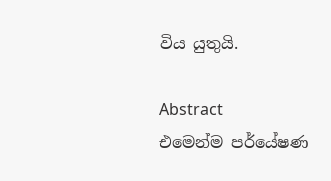විය යුතුයි.

Abstract
එමෙන්ම පර්යේෂණ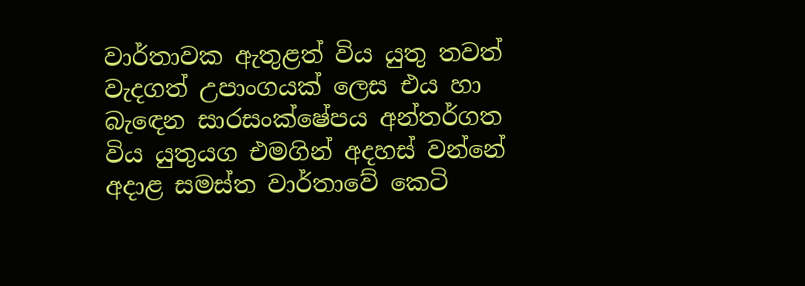වාර්තාවක ඇතුළත් විය යුතු තවත් වැදගත් උපාංගයක් ලෙස එය හා බැඳෙන සාරසංක්ෂේපය අන්තර්ගත විය යුතුයග එමගින් අදහස් වන්නේ අදාළ සමස්ත වාර්තාවේ කෙටි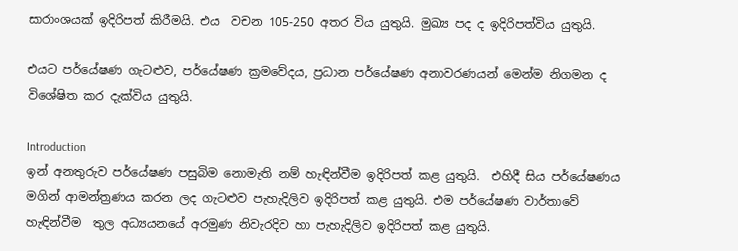සාරාංශයක් ඉදිරිපත් කිරීමයි. එය  වචන 105-250 අතර විය යුතුයි. මුඛ්‍ය පද ද ඉදිරිපත්විය යුතුයි.

එයට පර්යේෂණ ගැටළුව, පර්යේෂණ ක්‍රමවේදය, ප්‍රධාන පර්යේෂණ අනාවරණයන් මෙන්ම නිගමන ද විශේෂිත කර දැක්විය යුතුයි.

Introduction
ඉන් අනතුරුව පර්යේෂණ පසුබිම නොමැති නම් හැඳින්වීම ඉදිරිපත් කළ යුතුයි.  එහිදී සිය පර්යේෂණය මගින් ආමන්ත්‍රණය කරන ලද ගැටළුව පැහැදිලිව ඉදිරිපත් කළ යුතුයි. එම පර්යේෂණ වාර්තාවේ හැඳින්වීම  තුල අධ්‍යයනයේ අරමුණ නිවැරදිව හා පැහැදිලිව ඉදිරිපත් කළ යුතුයි.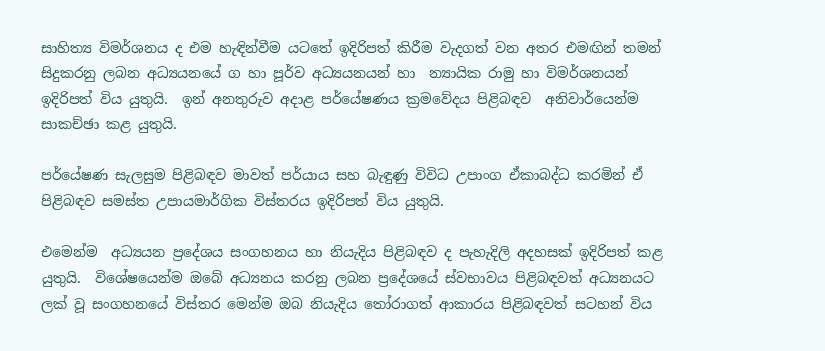සාහිත්‍ය විමර්ශනය ද එම හැඳින්වීම යටතේ ඉදිරිපත් කිරීම වැදගත් වන අතර එමඟින් තමන් සිදුකරනු ලබන අධ්‍යයනයේ ග හා පූර්ව අධ්‍යයනයන් හා  න්‍යායික රාමු හා විමර්ශනයන් ඉදිරිපත් විය යුතුයි.  ඉන් අනතුරුව අදාළ පර්යේෂණය ක්‍රමවේදය පිළිබඳව  අනිවාර්යෙන්ම සාකච්ඡා කළ යුතුයි.

පර්යේෂණ සැලසුම පිළිබඳව මාවත් පර්යාය සහ බැඳුණු විවිධ උපාංග ඒකාබද්ධ කරමින් ඒ පිළිබඳව සමස්ත උපායමාර්ගික විස්තරය ඉදිරිපත් විය යුතුයි.

එමෙන්ම  අධ්‍යයන ප්‍රදේශය සංගහනය හා නියැදිය පිළිබඳව ද පැහැදිලි අදහසක් ඉදිරිපත් කළ යුතුයි.  විශේෂයෙන්ම ඔබේ අධ්‍යනය කරනු ලබන ප්‍රදේශයේ ස්වභාවය පිළිබඳවත් අධ්‍යනයට ලක් වූ සංගහනයේ විස්තර මෙන්ම ඔබ නියැදිය තෝරාගත් ආකාරය පිළිබඳවත් සටහන් විය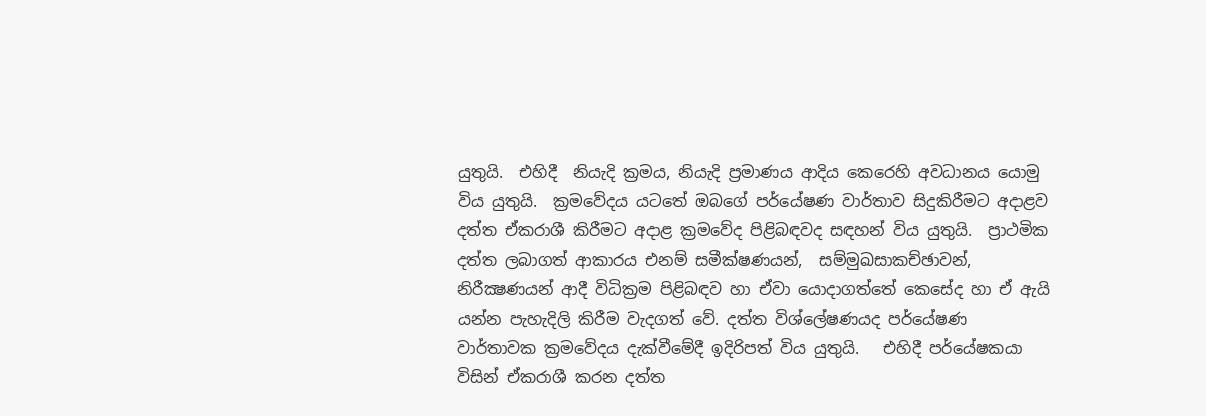යුතුයි.  එහිදී  නියැදි ක්‍රමය, නියැදි ප්‍රමාණය ආදිය කෙරෙහි අවධානය යොමු විය යුතුයි.  ක්‍රමවේදය යටතේ ඔබගේ පර්යේෂණ වාර්තාව සිදුකිරීමට අදාළව දත්ත ඒකරාශී කිරීමට අදාළ ක්‍රමවේද පිළිබඳවද සඳහන් විය යුතුයි.  ප්‍රාථමික දත්ත ලබාගත් ආකාරය එනම් සමීක්ෂණයන්,  සම්මුඛසාකච්ඡාවන්, නිරීක්‍ෂණයන් ආදී විධික්‍රම පිළිබඳව හා ඒවා යොදාගත්තේ කෙසේද හා ඒ ඇයි යන්න පැහැදිලි කිරීම වැදගත් වේ. දත්ත විශ්ලේෂණයද පර්යේෂණ වාර්තාවක ක්‍රමවේදය දැක්වීමේදී ඉදිරිපත් විය යුතුයි.   එහිදී පර්යේෂකයා විසින් ඒකරාශී කරන දත්ත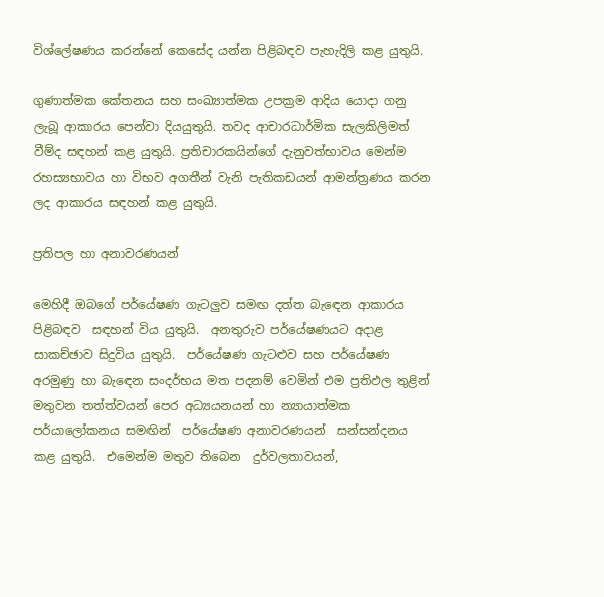විශ්ලේෂණය කරන්නේ කෙසේද යන්න පිළිබඳව පැහැදිලි කළ යුතුයි.

ගුණාත්මක කේතනය සහ සංඛ්‍යාත්මක උපක්‍රම ආදිය යොදා ගනු ලැබූ ආකාරය පෙන්වා දියයුතුයි. තවද ආචාරධාර්මික සැලකිලිමත් වීම්ද සඳහන් කළ යුතුයි. ප්‍රතිචාරකයින්ගේ දැනුවත්භාවය මෙන්ම රහස්‍යභාවය හා විභව අගතීන් වැනි පැතිකඩයන් ආමන්ත්‍රණය කරන ලද ආකාරය සඳහන් කළ යුතුයි.

ප්‍රතිපල හා අනාවරණයන්

මෙහිදී ඔබගේ පර්යේෂණ ගැටලුව සමඟ දත්ත බැඳෙන ආකාරය පිළිබඳව  සඳහන් විය යුතුයි.  අනතුරුව පර්යේෂණයට අදාළ සාකච්ඡාව සිදුවිය යුතුයි.  පර්යේෂණ ගැටළුව සහ පර්යේෂණ අරමුණු හා බැඳෙන සංදර්භය මත පදනම් වෙමින් එම ප්‍රතිඵල තුළින් මතුවන තත්ත්වයන් පෙර අධ්‍යයනයන් හා න්‍යායාත්මක පර්යාලෝකනය සමඟින්  පර්යේෂණ අනාවරණයන්  සන්සන්දනය කළ යුතුයි.  එමෙන්ම මතුව තිබෙන  දුර්වලතාවයන්,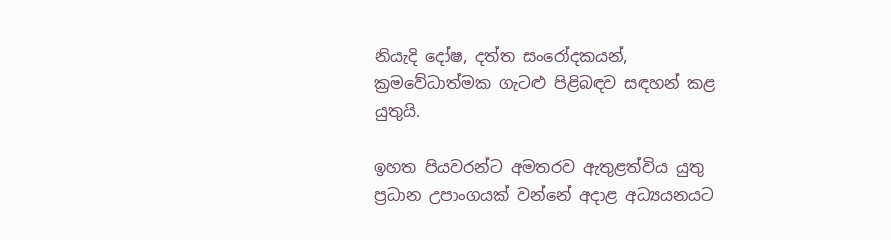නියැදි දෝෂ, දත්ත සංරෝදකයන්, ක්‍රමවේධාත්මක ගැටළු පිළිබඳව සඳහන් කළ යුතුයි.

ඉහත පියවරන්ට අමතරව ඇතුළත්විය යුතු ප්‍රධාන උපාංගයක් වන්නේ අදාළ අධ්‍යයනයට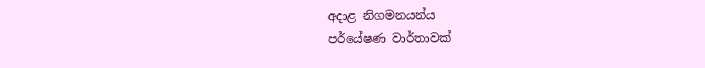අදාළ නිගමනයන්ය
පර්යේෂණ වාර්තාවක්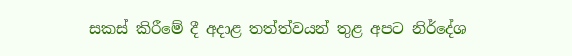සකස් කිරීමේ දී අදාළ තත්ත්වයන් තුළ අපට නිර්දේශ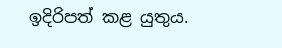ඉදිරිපත් කළ යුතුය.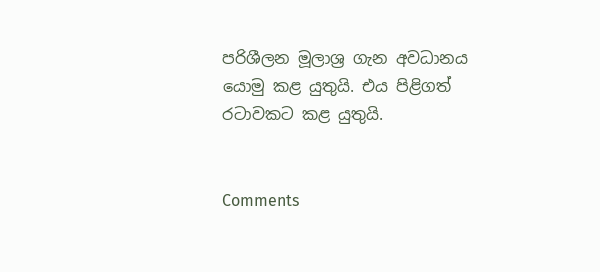පරිශීලන මූලාශ්‍ර ගැන අවධානය යොමු කළ යුතුයි. එය පිළිගත් රටාවකට කළ යුතුයි.


Comments